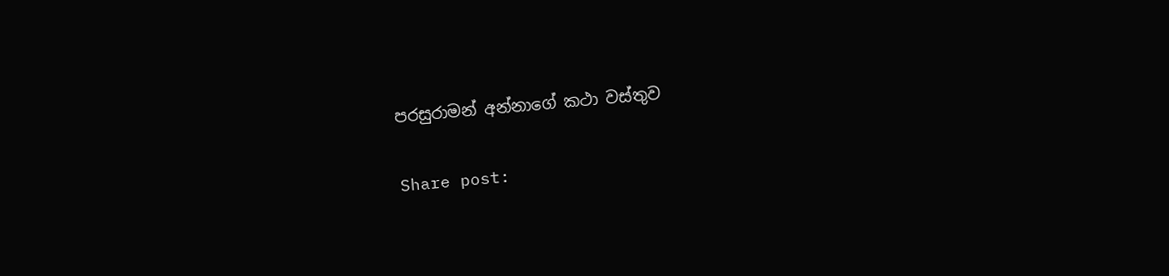පරසුරාමන් අන්නාගේ කථා වස්තුව

Share post: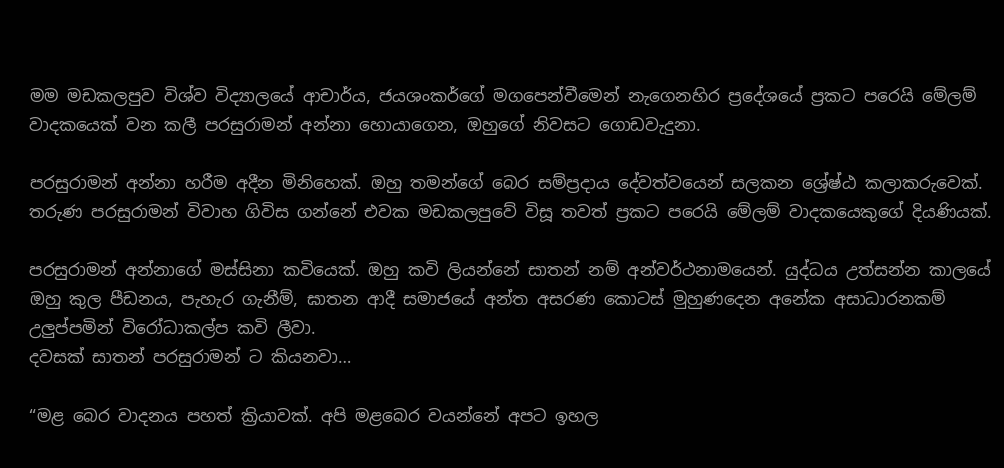මම මඩකලපුව විශ්ව විද්‍යාලයේ ආචාර්ය, ජයශංකර්ගේ මගපෙන්වීමෙන් නැගෙනහිර ප්‍රදේශයේ ප්‍රකට පරෙයි මේලම් වාදකයෙක් වන කලී පරසුරාමන් අන්නා හොයාගෙන, ඔහුගේ නිවසට ගොඩවැදුනා.

පරසුරාමන් අන්නා හරීම අදීන මිනිහෙක්. ඔහු තමන්ගේ බෙර සම්ප්‍රදාය දේවත්වයෙන් සලකන ශ්‍රේෂ්ඨ කලාකරුවෙක්. තරුණ පරසුරාමන් විවාහ ගිවිස ගන්නේ එවක මඩකලපුවේ විසූ තවත් ප්‍රකට පරෙයි මේලම් වාදකයෙකුගේ දියණියක්.

පරසුරාමන් අන්නාගේ මස්සිනා කවියෙක්. ඔහු කවි ලියන්නේ සාතන් නම් අන්වර්ථනාමයෙන්. යුද්ධය උත්සන්න කාලයේ ඔහු කුල පීඩනය, පැහැර ගැනීම්, ඝාතන ආදී සමාජයේ අන්ත අසරණ කොටස් මුහුණදෙන අනේක අසාධාරනකම් උලුප්පමින් විරෝධාකල්ප කවි ලීවා.
දවසක් සාතන් පරසුරාමන් ට කියනවා…

“මළ බෙර වාදනය පහත් ක්‍රියාවක්. අපි මළබෙර වයන්නේ අපට ඉහල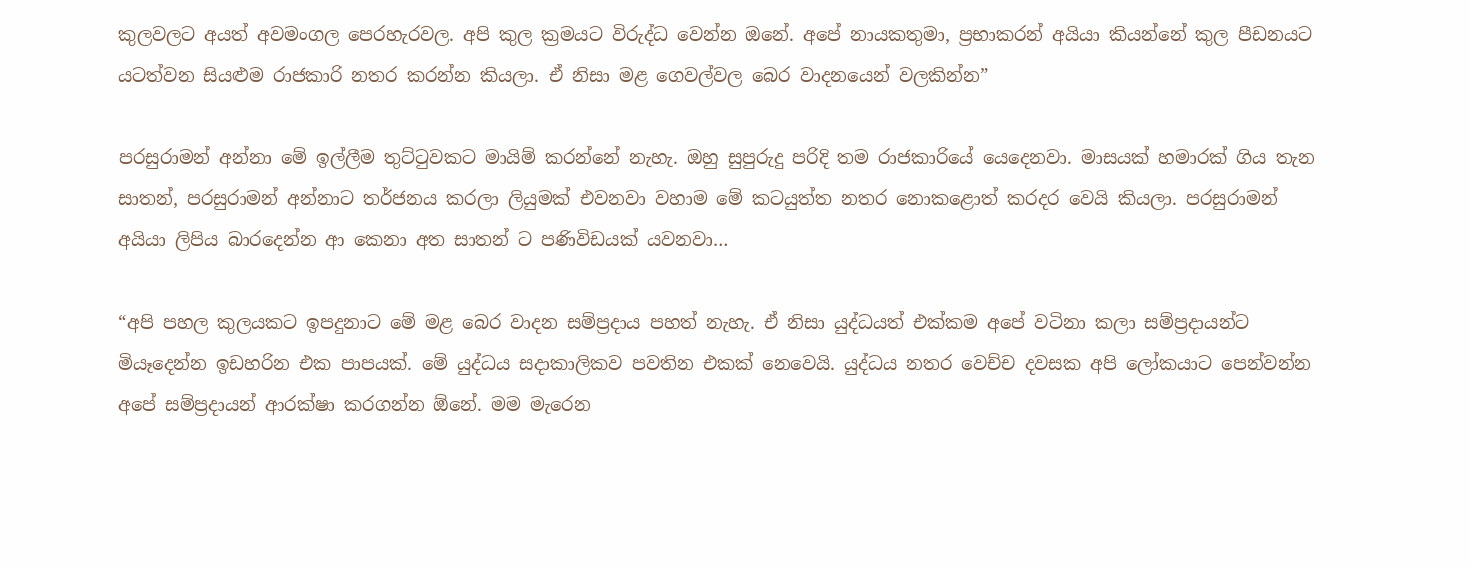කුලවලට අයත් අවමංගල පෙරහැරවල. අපි කුල ක්‍රමයට විරුද්ධ වෙන්න ඔනේ. අපේ නායකතුමා, ප්‍රභාකරන් අයියා කියන්නේ කුල පීඩනයට යටත්වන සියළුම රාජකාරි නතර කරන්න කියලා. ඒ නිසා මළ ගෙවල්වල බෙර වාදනයෙන් වලකින්න”

පරසුරාමන් අන්නා මේ ඉල්ලීම තුට්ටුවකට මායිම් කරන්නේ නැහැ. ඔහු සුපුරුදු පරිදි තම රාජකාරියේ යෙදෙනවා. මාසයක් හමාරක් ගිය තැන සාතන්, පරසුරාමන් අන්නාට තර්ජනය කරලා ලියුමක් එවනවා වහාම මේ කටයුත්ත නතර නොකළොත් කරදර වෙයි කියලා. පරසුරාමන් අයියා ලිපිය බාරදෙන්න ආ කෙනා අත සාතන් ට පණිවිඩයක් යවනවා…

“අපි පහල කුලයකට ඉපදුනාට මේ මළ බෙර වාදන සම්ප්‍රදාය පහත් නැහැ. ඒ නිසා යුද්ධයත් එක්කම අපේ වටිනා කලා සම්ප්‍රදායන්ට මියෑදෙන්න ඉඩහරින එක පාපයක්. මේ යුද්ධය සදාකාලිකව පවතින එකක් නෙවෙයි. යුද්ධය නතර වෙච්ච දවසක අපි ලෝකයාට පෙන්වන්න අපේ සම්ප්‍රදායන් ආරක්ෂා කරගන්න ඕනේ. මම මැරෙන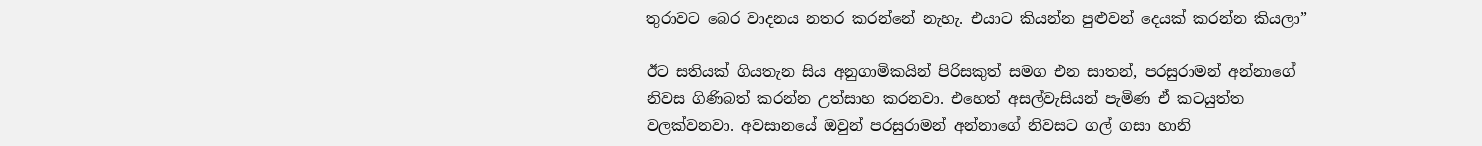තුරාවට බෙර වාදනය නතර කරන්නේ නැහැ. එයාට කියන්න පුළුවන් දෙයක් කරන්න කියලා”

ඊට සතියක් ගියතැන සිය අනුගාමිකයින් පිරිසකුත් සමග එන සාතන්, පරසුරාමන් අන්නාගේ නිවස ගිණිබත් කරන්න උත්සාහ කරනවා. එහෙත් අසල්වැසියන් පැමිණ ඒ කටයුත්ත වලක්වනවා. අවසානයේ ඔවුන් පරසුරාමන් අන්නාගේ නිවසට ගල් ගසා හානි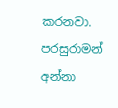කරනවා. පරසුරාමන් අන්නා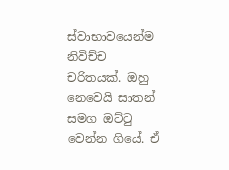ස්වාභාවයෙන්ම නිවිච්ච චරිතයක්. ඔහු නෙවෙයි සාතන් සමග ඔට්ටු වෙන්න ගියේ. ඒ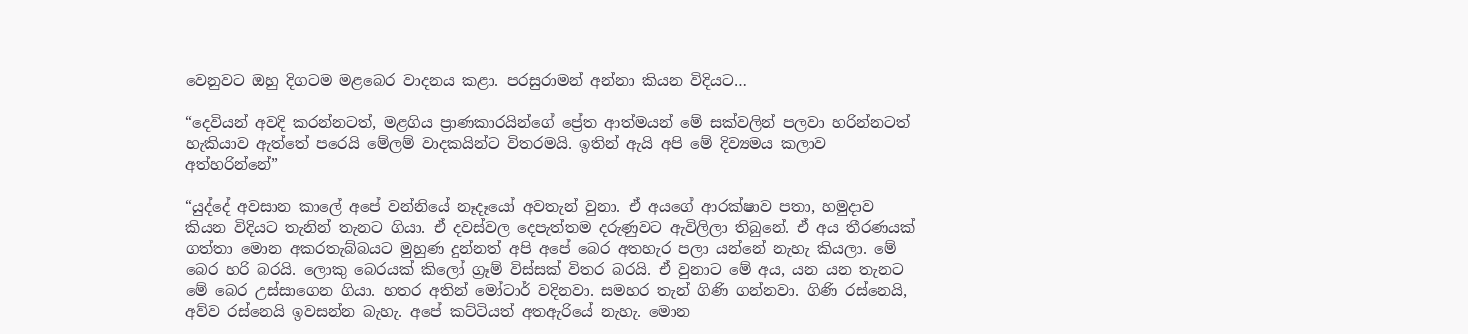වෙනුවට ඔහු දිගටම මළබෙර වාදනය කළා. පරසුරාමන් අන්නා කියන විදියට…

“දෙවියන් අවදි කරන්නටත්, මළගිය ප්‍රාණකාරයින්ගේ ප්‍රේත ආත්මයන් මේ සක්වලින් පලවා හරින්නටත් හැකියාව ඇත්තේ පරෙයි මේලම් වාදකයින්ට විතරමයි. ඉතින් ඇයි අපි මේ දිව්‍යමය කලාව අත්හරින්නේ”

“යුද්දේ අවසාන කාලේ අපේ වන්නියේ නෑදෑයෝ අවතැන් වුනා. ඒ අයගේ ආරක්ෂාව පතා, හමුදාව කියන විදියට තැනින් තැනට ගියා. ඒ දවස්වල දෙපැත්තම දරුණුවට ඇවිලිලා තිබුනේ. ඒ අය තීරණයක් ගත්තා මොන අකරතැබ්බයට මුහුණ දුන්නත් අපි අපේ බෙර අතහැර පලා යන්නේ නැහැ කියලා. මේ බෙර හරි බරයි. ලොකු බෙරයක් කිලෝ ග්‍රෑම් විස්සක් විතර බරයි. ඒ වුනාට මේ අය, යන යන තැනට මේ බෙර උස්සාගෙන ගියා. හතර අතින් මෝටාර් වදිනවා. සමහර තැන් ගිණි ගන්නවා. ගිණි රස්නෙයි, අව්ව රස්නෙයි ඉවසන්න බැහැ. අපේ කට්ටියත් අතඇරියේ නැහැ. මොන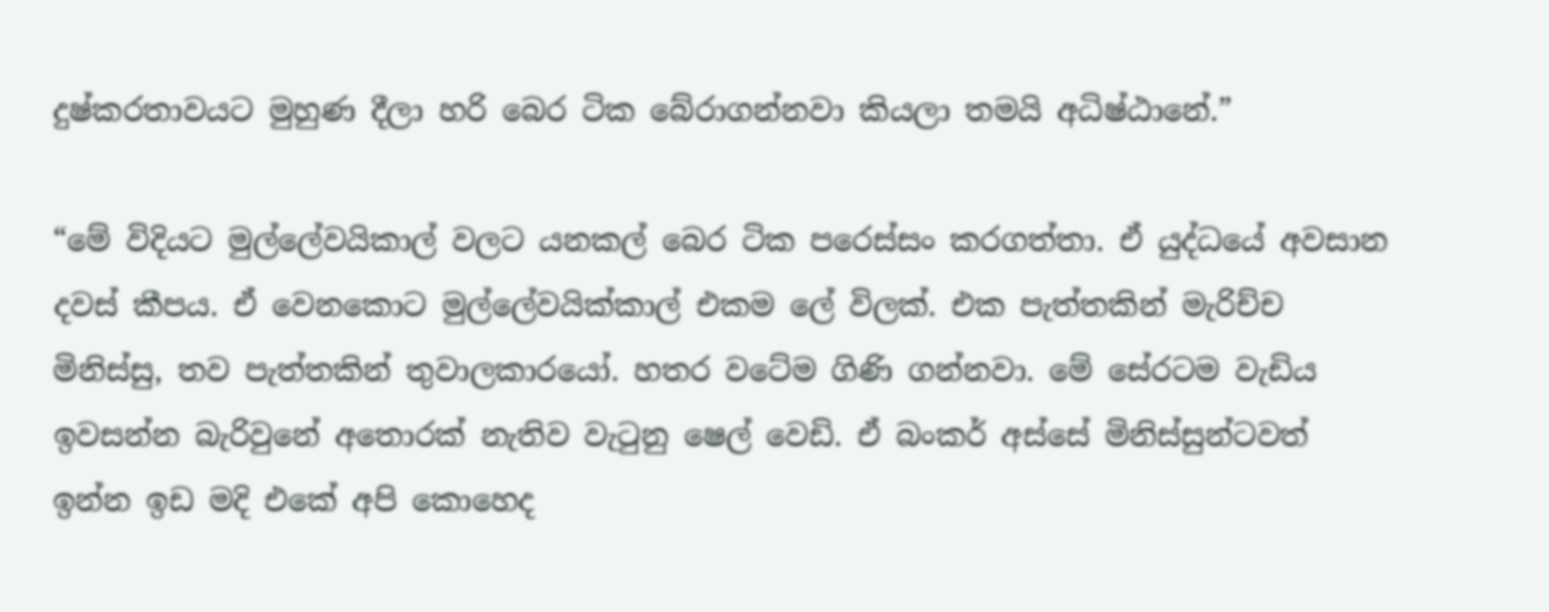දුෂ්කරතාවයට මුහුණ දීලා හරි බෙර ටික බේරාගන්නවා කියලා තමයි අධිෂ්ඨානේ.”

“මේ විදියට මුල්ලේවයිකාල් වලට යනකල් බෙර ටික පරෙස්සං කරගත්තා. ඒ යුද්ධයේ අවසාන දවස් කීපය. ඒ වෙනකොට මුල්ලේවයික්කාල් එකම ලේ විලක්. එක පැත්තකින් මැරිච්ච මිනිස්සු, තව පැත්තකින් තුවාලකාරයෝ. හතර වටේම ගිණි ගන්නවා. මේ සේරටම වැඩිය ඉවසන්න බැරිවුනේ අතොරක් නැතිව වැටුනු ෂෙල් වෙඩි. ඒ බංකර් අස්සේ මිනිස්සුන්ටවත් ඉන්න ඉඩ මදි එකේ අපි කොහෙද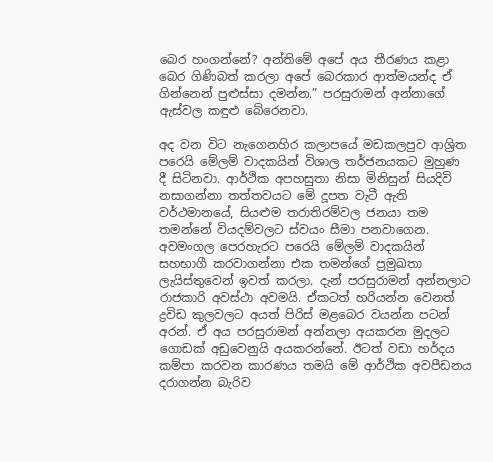බෙර හංගන්නේ? අන්තිමේ අපේ අය තීරණය කළා බෙර ගිණිබත් කරලා අපේ බෙරකාර ආත්මයන්ද ඒ ගින්නෙන් පුළුස්සා දමන්න.” පරසුරාමන් අන්නාගේ ඇස්වල කඳුළු බේරෙනවා.

අද වන විට නැගෙනහිර කලාපයේ මඩකලපුව ආශ්‍රිත පරෙයි මේලම් වාදකයින් විශාල තර්ජනයකට මුහුණ දී සිටිනවා. ආර්ථික අපහසුතා නිසා මිනිසුන් සියදිවි නසාගන්නා තත්තවයට මේ දූපත වැටී ඇති වර්ථමානයේ, සියළුම තරාතිරම්වල ජනයා තම තමන්නේ වියදම්වලට ස්වයං සීමා පනවාගෙන. අවමංගල පෙරහැරට පරෙයි මේලම් වාදකයින් සහභාගී කරවාගන්නා එක තමන්ගේ ප්‍රමුඛතා ලැයිස්තුවෙන් ඉවත් කරලා. දැන් පරසුරාමන් අන්නලාට රාජකාරි අවස්ථා අවමයි. ඒකටත් හරියන්න වෙනත් ද්‍රවිඩ කුලවලට අයත් පිරිස් මළබෙර වයන්න පටන් අරන්. ඒ අය පරසුරාමන් අන්නලා අයකරන මුදලට ගොඩක් අඩුවෙනුයි අයකරන්නේ. ඊටත් වඩා හර්දය කම්පා කරවන කාරණය තමයි මේ ආර්ථික අවපීඩනය දරාගන්න බැරිව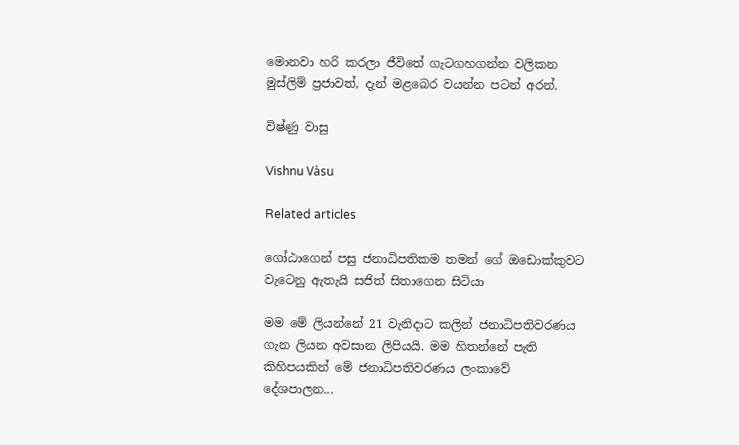මොනවා හරි කරලා ජීවිතේ ගැටගහගන්න වලිකන මුස්ලිම් ප්‍රජාවත්, දැන් මළබෙර වයන්න පටන් අරන්.

විෂ්ණු වාසු

Vishnu Vàsu

Related articles

ගෝඨාගෙන් පසු ජනාධිපතිකම තමන් ගේ ඔඩොක්කුවට වැටෙනු ඇතැයි සජිත් සිතාගෙන සිටියා

මම මේ ලියන්නේ 21 වැනිදාට කලින් ජනාධිපතිවරණය ගැන ලියන අවසාන ලිපියයි. මම හිතන්නේ පැති කිහිපයකින් මේ ජනාධිපතිවරණය ලංකාවේ දේශපාලන...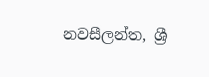නවසීලන්ත, ශ්‍රී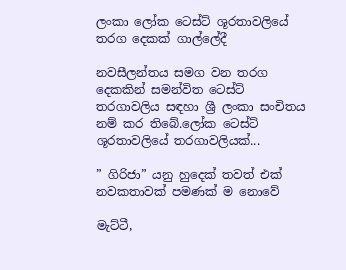ලංකා ලෝක ටෙස්ට් ශූරතාවලියේ තරග දෙකක් ගාල්ලේදී

නවසීලන්තය සමග වන තරග දෙකකින් සමන්විත ටෙස්ට් තරගාවලිය සඳහා ශ්‍රී ලංකා සංචිතය නම් කර තිබේ.ලෝක ටෙස්ට් ශූරතාවලියේ තරගාවලියක්...

” ගිරිජා” යනු හුදෙක් තවත් එක් නවකතාවක් පමණක් ම නොවේ

මැට්ටී,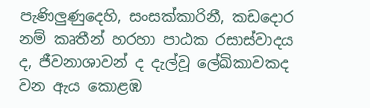පැණිලුණුදෙහි, සංසක්කාරිනී, කඩදොර නම් කෘතීන් හරහා පාඨක රසාස්වාදය ද, ජීවනාශාවන් ද දැල්වූ ලේඛිකාවකද වන ඇය කොළඹ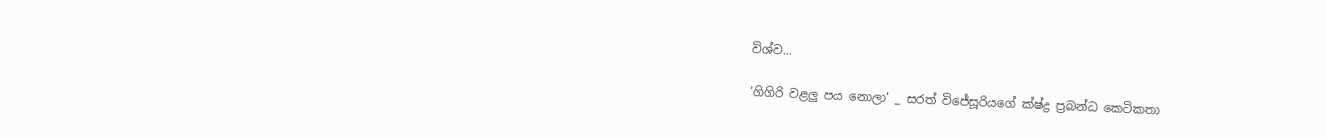විශ්ව...

‘ගිගිරි වළලු පය නොලා’ _ සරත් විජේසූරියගේ ක්ෂ්ද්‍ර ප්‍රබන්ධ කෙටිකතා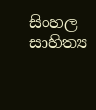සිංහල සාහිත්‍ය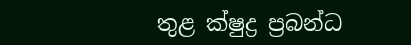තුළ ක්ෂුද්‍ර ප්‍රබන්ධ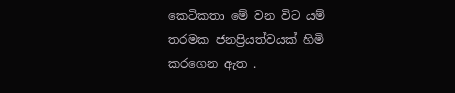කෙටිකතා මේ වන විට යම් තරමක ජනප්‍රියත්වයක් හිමි කරගෙන ඇත .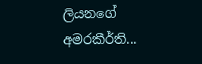ලියනගේ අමරකීර්ති...